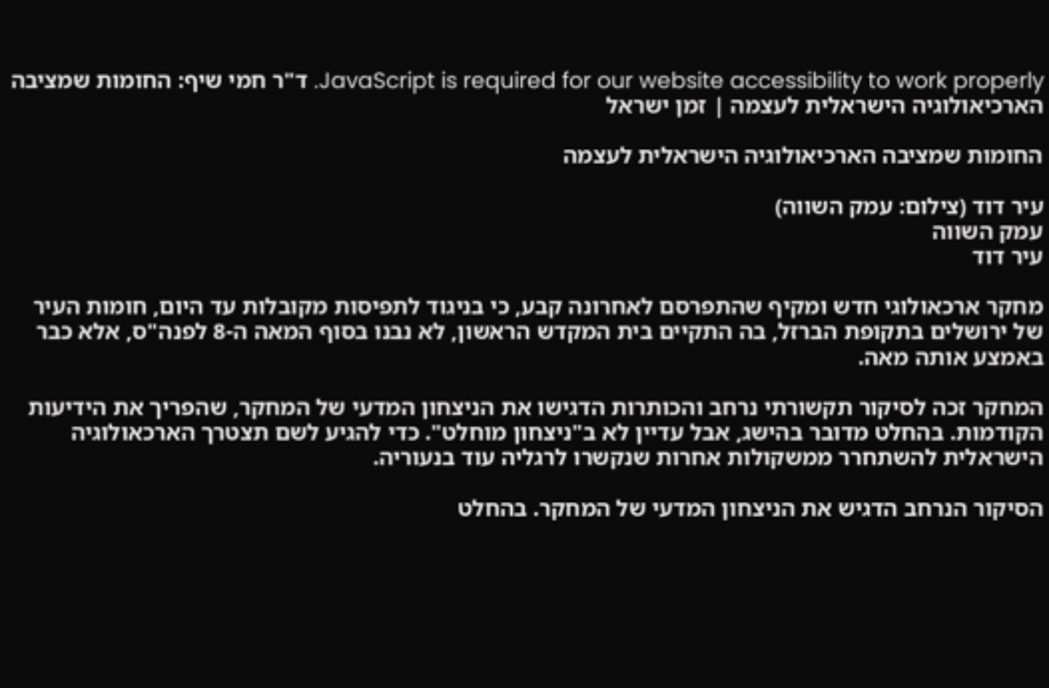JavaScript is required for our website accessibility to work properly. ד"ר חמי שיף: החומות שמציבה הארכיאולוגיה הישראלית לעצמה | זמן ישראל

החומות שמציבה הארכיאולוגיה הישראלית לעצמה

עיר דוד (צילום: עמק השווה)
עמק השווה
עיר דוד

מחקר ארכאולוגי חדש ומקיף שהתפרסם לאחרונה קבע, כי בניגוד לתפיסות מקובלות עד היום, חומות העיר של ירושלים בתקופת הברזל, בה התקיים בית המקדש הראשון, לא נבנו בסוף המאה ה-8 לפנה"ס, אלא כבר באמצע אותה מאה.

המחקר זכה לסיקור תקשורתי נרחב והכותרות הדגישו את הניצחון המדעי של המחקר, שהפריך את הידיעות הקודמות. בהחלט מדובר בהישג, אבל עדיין לא ב"ניצחון מוחלט". כדי להגיע לשם תצטרך הארכאולוגיה הישראלית להשתחרר ממשקולות אחרות שנקשרו לרגליה עוד בנעוריה.

הסיקור הנרחב הדגיש את הניצחון המדעי של המחקר. בהחלט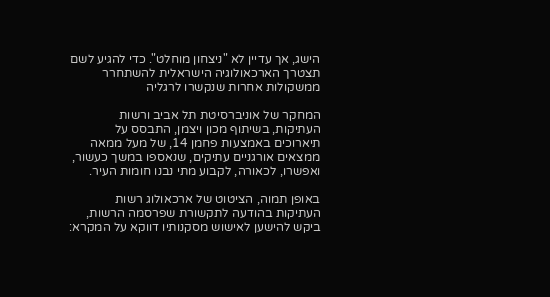הישג, אך עדיין לא "ניצחון מוחלט". כדי להגיע לשם תצטרך הארכאולוגיה הישראלית להשתחרר ממשקולות אחרות שנקשרו לרגליה

המחקר של אוניברסיטת תל אביב ורשות העתיקות, בשיתוף מכון ויצמן, התבסס על תיארוכים באמצעות פחמן 14, של מעל ממאה ממצאים אורגניים עתיקים, שנאספו במשך כעשור, ואפשרו, לכאורה, לקבוע מתי נבנו חומות העיר.

באופן תמוה, הציטוט של ארכאולוג רשות העתיקות בהודעה לתקשורת שפרסמה הרשות, ביקש להישען לאישוש מסקנותיו דווקא על המקרא: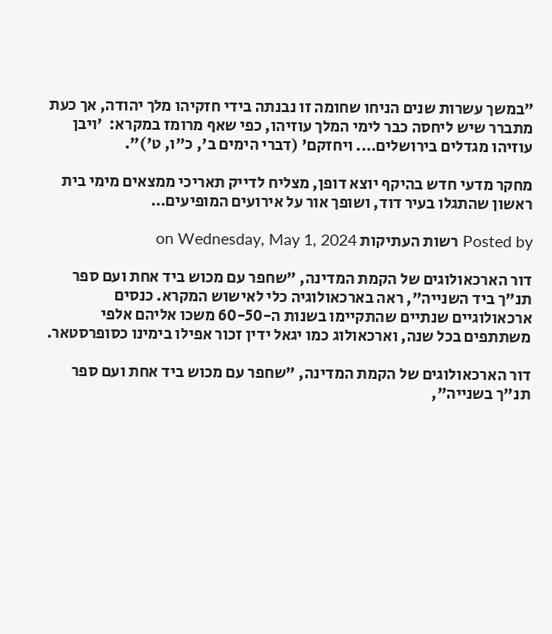"במשך עשרות שנים הניחו שחומה זו נבנתה בידי חזקיהו מלך יהודה, אך כעת מתברר שיש ליחסה כבר לימי המלך עוזיהו, כפי שאף מרומז במקרא:  'ויבן עוזיהו מגדלים בירושלים…. ויחזקם' (דברי הימים ב', כ"ו, ט')".

מחקר מדעי חדש בהיקף יוצא דופן, מצליח לדייק תאריכי ממצאים מימי בית ראשון שהתגלו בעיר דוד, ושופך אור על אירועים המופיעים…

Posted by רשות העתיקות on Wednesday, May 1, 2024

דור הארכאולוגים של הקמת המדינה, "שחפר עם מכוש ביד אחת ועם ספר תנ"ך ביד השנייה", ראה בארכאולוגיה כלי לאישוש המקרא. כנסים ארכאולוגיים שנתיים שהתקיימו בשנות ה-60-50 משכו אליהם אלפי משתתפים בכל שנה, וארכאולוג כמו יגאל ידין זכור אפילו בימינו כסופרסטאר.

דור הארכאולוגים של הקמת המדינה, "שחפר עם מכוש ביד אחת ועם ספר תנ"ך בשנייה",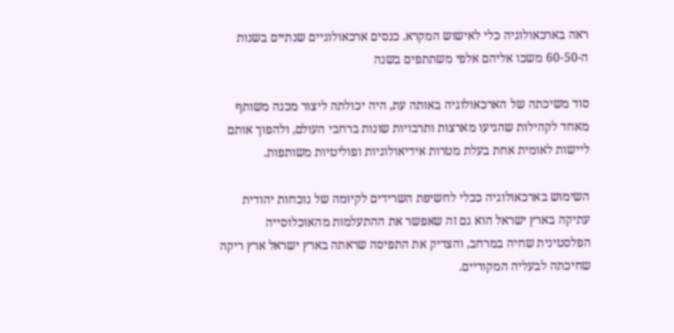ראה בארכאולוגיה כלי לאישוש המקרא. כנסים ארכאולוגיים שנתיים בשנות ה-60-50 משכו אליהם אלפי משתתפים בשנה

סוד משיכתה של הארכאולוגיה באותה עת, היה יכולתה ליצור מכנה משותף מאחד לקהילות שהגיעו מארצות ותרבויות שונות ברחבי העולם, ולהפוך אותם ליישות לאומית אחת בעלת מטרות אידיאולוגיות ופוליטיות משותפות.

השימוש בארכאולוגיה ככלי לחשיפת השרידים לקיומה של נוכחות יהודית עתיקה בארץ ישראל הוא גם זה שאפשר את ההתעלמות מהאוכלוסייה הפלסטינית שחיה במרחב, והצדיק את התפיסה שראתה בארץ ישראל ארץ ריקה שחיכתה לבעליה המקוריים.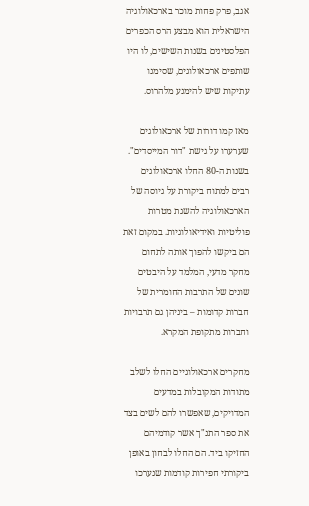אגב, פרק פחות מוכר בארכאולוגיה הישראלית הוא מבצע הרס הכפרים הפלסטינים בשנות השישים, לו היו שותפים ארכאולוגים, שסימנו עתיקות שיש להימנע מלהרוס.

מאז קמו דורות של ארכאולוגים שערערו על גישת "דור המייסדים". בשנות ה-80 החלו ארכאולוגים רבים למתוח ביקורת על גיוסה של הארכאולוגיה להשגת מטרות פוליטיות ואידיאולוגיות. במקום זאת הם ביקשו להפוך אותה לתחום מחקר מדעי, המלמד על היבטים שונים של התרבות החומרית של חברות קדומות – ביניהן גם תרבויות וחברות מתקופת המקרא.

מחקרים ארכאולוגיים החלו לשלב מתודות המקובלות במדעים המדויקים, שאפשרו להם לשים בצד את ספר התנ"ך אשר קודמיהם החזיקו ביד. הם החלו לבחון באופן ביקורתי חפירות קודמות שנערכו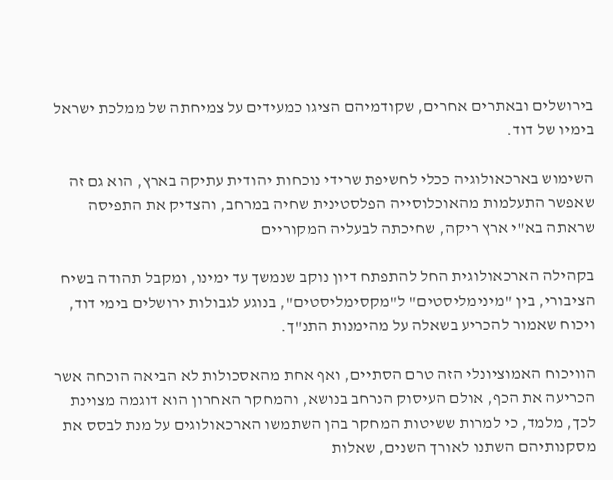בירושלים ובאתרים אחרים, שקודמיהם הציגו כמעידים על צמיחתה של ממלכת ישראל בימיו של דוד.

השימוש בארכאולוגיה ככלי לחשיפת שרידי נוכחות יהודית עתיקה בארץ, הוא גם זה שאפשר התעלמות מהאוכלוסייה הפלסטינית שחיה במרחב, והצדיק את התפיסה שראתה בא"י ארץ ריקה, שחיכתה לבעליה המקוריים

בקהילה הארכאולוגית החל להתפתח דיון נוקב שנמשך עד ימינו, ומקבל תהודה בשיח הציבורי, בין "מינימליסטים" ל"מקסימליסטים", בנוגע לגבולות ירושלים בימי דוד, ויכוח שאמור להכריע בשאלה על מהימנות התנ"ך.

הוויכוח האמוציונלי הזה טרם הסתיים, ואף אחת מהאסכולות לא הביאה הוכחה אשר הכריעה את הכף, אולם העיסוק הנרחב בנושא, והמחקר האחרון הוא דוגמה מצוינת לכך, מלמד, כי למרות ששיטות המחקר בהן השתמשו הארכאולוגים על מנת לבסס את מסקנותיהם השתנו לאורך השנים, שאלות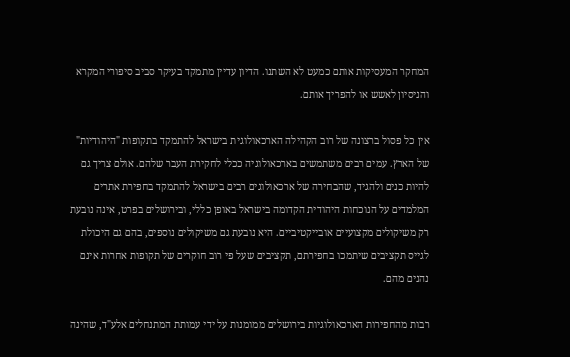המחקר המעסיקות אותם כמעט לא השתנו. הדיון עדיין מתמקד בעיקר סביב סיפורי המקרא והניסיון לאשש או להפריך אותם.

אין כל פסול ברצונה של רוב הקהילה הארכאולוגית בישראל להתמקד בתקופות "היהודיות" של הארץ. עמים רבים משתמשים בארכאולוגיה ככלי לחקירת העבר שלהם. אולם צריך גם להיות כנים ולהגיד, שהבחירה של ארכאולוגים רבים בישראל להתמקד בחפירת אתרים המלמדים על הנוכחות היהודית הקדומה בישראל באופן כללי, ובירושלים בפרט, אינה נובעת רק משיקולים מקצועיים אובייקטיביים. היא נובעת גם משיקולים נוספים, בהם גם היכולת לגייס תקציבים שיתמכו בחפירתם, תקציבים שעל פי רוב חוקרים של תקופות אחרות אינם נהנים מהם.

רבות מהחפירות הארכאולוגיות בירושלים ממומנות על ידי עמותת המתנחלים אלע"ד, שהינה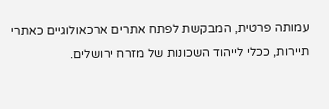עמותה פרטית, המבקשת לפתח אתרים ארכאולוגיים כאתרי תיירות, ככלי לייהוד השכונות של מזרח ירושלים.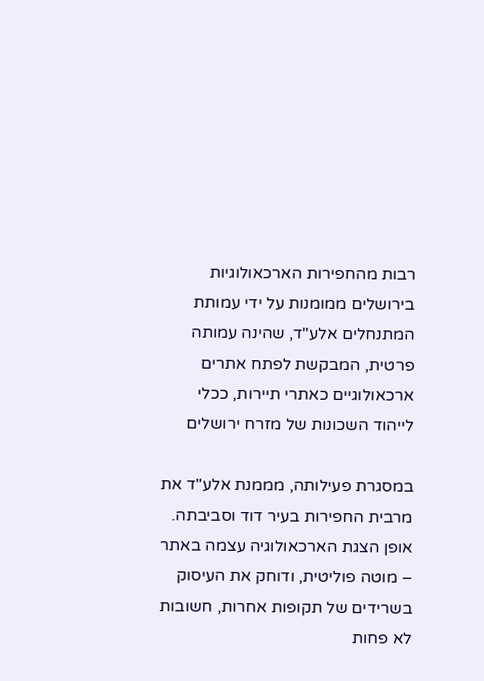רבות מהחפירות הארכאולוגיות בירושלים ממומנות על ידי עמותת המתנחלים אלע"ד, שהינה עמותה פרטית, המבקשת לפתח אתרים ארכאולוגיים כאתרי תיירות, ככלי לייהוד השכונות של מזרח ירושלים

במסגרת פעילותה, מממנת אלע"ד את מרבית החפירות בעיר דוד וסביבתה. אופן הצגת הארכאולוגיה עצמה באתר – מוטה פוליטית, ודוחק את העיסוק בשרידים של תקופות אחרות, חשובות לא פחות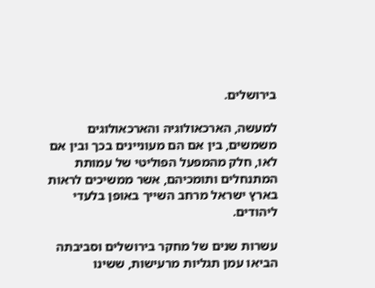בירושלים.

למעשה, הארכאולוגיה והארכאולוגים משמשים, בין אם הם מעוניינים בכך ובין אם לאו, חלק מהמפעל הפוליטי של עמותת המתנחלים ותומכיהם, אשר ממשיכים לראות בארץ ישראל מרחב השייך באופן בלעדי ליהודים.

עשרות שנים של מחקר בירושלים וסביבתה הביאו עמן תגליות מרעישות, ששינו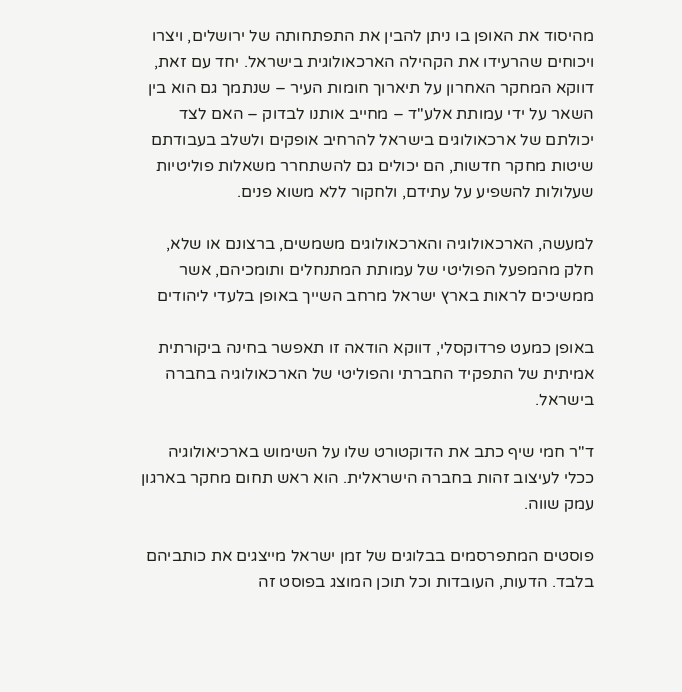מהיסוד את האופן בו ניתן להבין את התפתחותה של ירושלים, ויצרו ויכוחים שהרעידו את הקהילה הארכאולוגית בישראל. יחד עם זאת, דווקא המחקר האחרון על תיארוך חומות העיר – שנתמך גם הוא בין השאר על ידי עמותת אלע"ד – מחייב אותנו לבדוק – האם לצד יכולתם של ארכאולוגים בישראל להרחיב אופקים ולשלב בעבודתם שיטות מחקר חדשות, הם יכולים גם להשתחרר משאלות פוליטיות שעלולות להשפיע על עתידם, ולחקור ללא משוא פנים.

למעשה, הארכאולוגיה והארכאולוגים משמשים, ברצונם או שלא, חלק מהמפעל הפוליטי של עמותת המתנחלים ותומכיהם, אשר ממשיכים לראות בארץ ישראל מרחב השייך באופן בלעדי ליהודים

באופן כמעט פרדוקסלי, דווקא הודאה זו תאפשר בחינה ביקורתית אמיתית של התפקיד החברתי והפוליטי של הארכאולוגיה בחברה בישראל.

ד"ר חמי שיף כתב את הדוקטורט שלו על השימוש בארכיאולוגיה ככלי לעיצוב זהות בחברה הישראלית. הוא ראש תחום מחקר בארגון עמק שווה.

פוסטים המתפרסמים בבלוגים של זמן ישראל מייצגים את כותביהם בלבד. הדעות, העובדות וכל תוכן המוצג בפוסט זה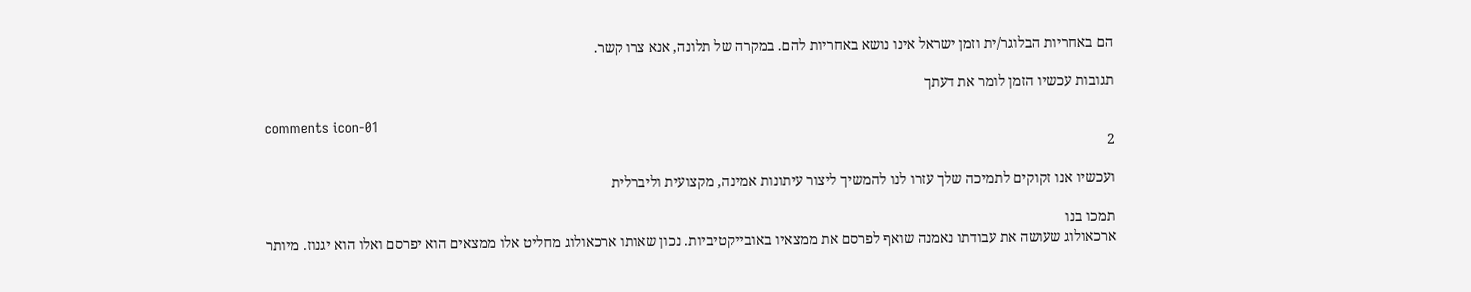הם באחריות הבלוגר/ית וזמן ישראל אינו נושא באחריות להם. במקרה של תלונה, אנא צרו קשר.

תגובות עכשיו הזמן לומר את דעתך

comments icon-01
2

ועכשיו אנו זקוקים לתמיכה שלך עזרו לנו להמשיך ליצור עיתונות אמינה, מקצועית וליברלית

תמכו בנו
ארכאולוג שעושה את עבודתו נאמנה שואף לפרסם את ממצאיו באובייקטיביות. נכון שאותו ארכאולוג מחליט אלו ממצאים הוא יפרסם ואלו הוא יגנוז. מיותר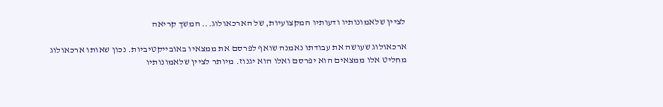לציין שלאמונותיו ודעותיו המקצועיות, של הארכאולוג... המשך קריאה

ארכאולוג שעושה את עבודתו נאמנה שואף לפרסם את ממצאיו באובייקטיביות. נכון שאותו ארכאולוג מחליט אלו ממצאים הוא יפרסם ואלו הוא יגנוז. מיותר לציין שלאמונותיו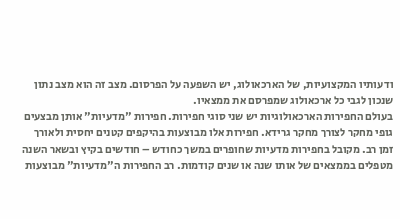ודעותיו המקצועיות, של הארכאולוג, יש השפעה על הפרסום. מצב זה הוא מצב נתון שנכון לגבי כל ארכאולוג שמפרסם את ממצאיו.
בעולם החפירות הארכאולוגיות יש שני סוגי חפירות. חפירות "מדעיות" אותן מבצעים גופי מחקר לצורך מחקר גרידא. חפירות אלו מבוצעות בהיקפים קטנים יחסית ולאורך זמן רב. מקובל בחפירות מדעיות שחופרים במשך כחודש – חודשים בקיץ ובשאר השנה מטפלים בממצאים של אותו שנה או שנים קודמות. רב החפירות ה"מדעיות" מבוצעות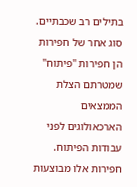בתילים רב שכבתיים.
סוג אחר של חפירות הן חפירות "פיתוח" שמטרתם הצלת הממצאים הארכאולוגים לפני עבודות הפיתוח. חפירות אלו מבוצעות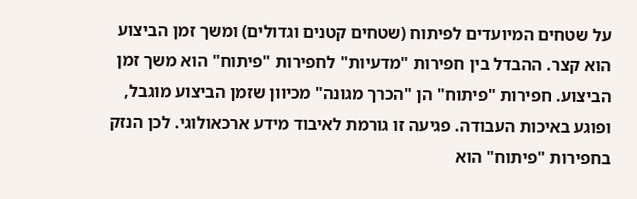על שטחים המיועדים לפיתוח (שטחים קטנים וגדולים) ומשך זמן הביצוע הוא קצר. ההבדל בין חפירות "מדעיות" לחפירות "פיתוח" הוא משך זמן הביצוע. חפירות "פיתוח" הן "הכרך מגונה" מכיוון שזמן הביצוע מוגבל, ופוגע באיכות העבודה. פגיעה זו גורמת לאיבוד מידע ארכאולוגי. לכן הנזק בחפירות "פיתוח" הוא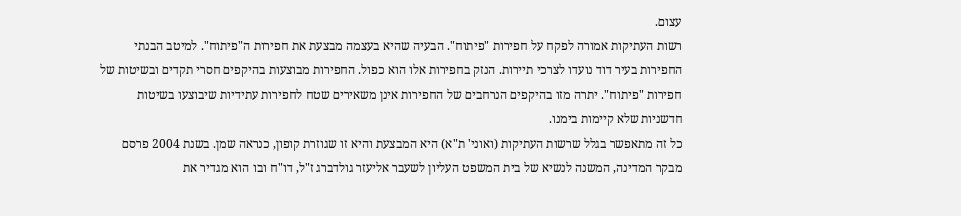עצום.
רשות העתיקות אמורה לפקח על חפירות "פיתוח". הבעיה שהיא בעצמה מבצעת את חפירות ה"פיתוח". למיטב הבנתי החפירות בעיר דוד נועדו לצרכי תיירות. הנזק בחפירות אלו הוא כפול. החפירות מבוצעות בהיקפים חסרי תקדים ובשיטות של חפירות "פיתוח". יתרה מזו בהיקפים הנרחבים של החפירות אינן משאירים שטח לחפירות עתידיות שיבוצעו בשיטות חדשניות שלא קיימות בימנו.
כל זה מתאפשר בגלל שרשות העתיקות (ואוני' ת"א) היא המבצעת והיא זו שגוזרת קופון, כנראה שמן. בשנת 2004 פרסם מבקר המדינה, המשנה לנשיא של בית המשפט העליון לשעבר אליעזר גולדברג ז"ל, דו"ח ובו הוא מגדיר את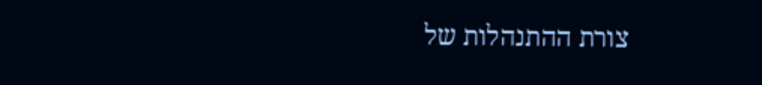צורת ההתנהלות של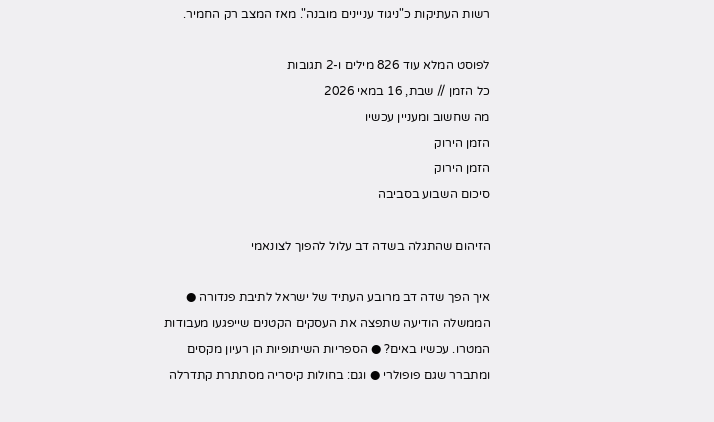רשות העתיקות כ"ניגוד עניינים מובנה". מאז המצב רק החמיר.

לפוסט המלא עוד 826 מילים ו-2 תגובות
כל הזמן // שבת, 16 במאי 2026
מה שחשוב ומעניין עכשיו
הזמן הירוק
הזמן הירוק
סיכום השבוע בסביבה

הזיהום שהתגלה בשדה דב עלול להפוך לצונאמי

איך הפך שדה דב מרובע העתיד של ישראל לתיבת פנדורה ● הממשלה הודיעה שתפצה את העסקים הקטנים שייפגעו מעבודות המטרו. עכשיו באים? ● הספריות השיתופיות הן רעיון מקסים ומתברר שגם פופולרי ● וגם: בחולות קיסריה מסתתרת קתדרלה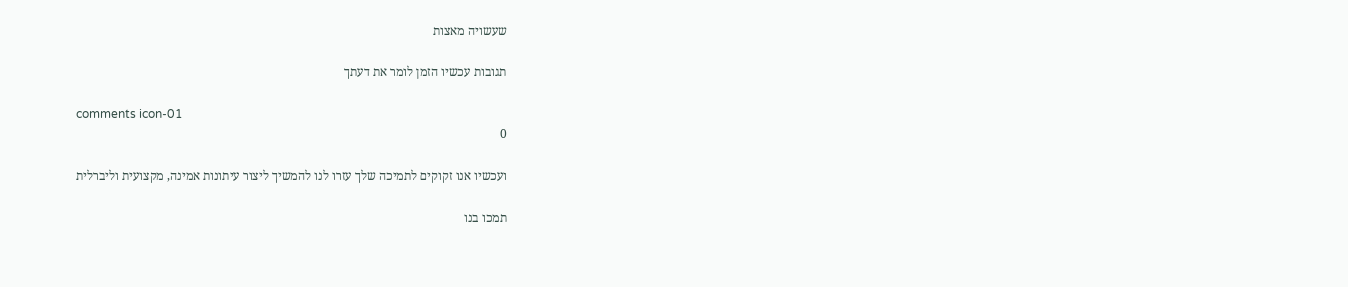שעשויה מאצות

תגובות עכשיו הזמן לומר את דעתך

comments icon-01
0

ועכשיו אנו זקוקים לתמיכה שלך עזרו לנו להמשיך ליצור עיתונות אמינה, מקצועית וליברלית

תמכו בנו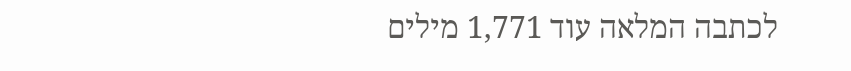לכתבה המלאה עוד 1,771 מילים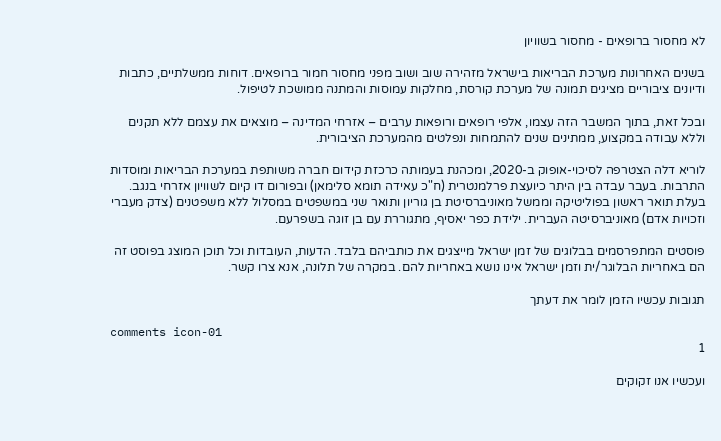לא מחסור ברופאים - מחסור בשוויון

בשנים האחרונות מערכת הבריאות בישראל מזהירה שוב ושוב מפני מחסור חמור ברופאים. דוחות ממשלתיים, כתבות ודיונים ציבוריים מציגים תמונה של מערכת קורסת, מחלקות עמוסות והמתנה ממושכת לטיפול.

ובכל זאת, בתוך המשבר הזה עצמו, אלפי רופאים ורופאות ערבים – אזרחי המדינה – מוצאים את עצמם ללא תקנים וללא עבודה במקצוע, ממתינים שנים להתמחות ונפלטים מהמערכת הציבורית.

לוריא דלה הצטרפה לסיכוי-אופוק ב-2020, ומכהנת בעמותה כרכזת קידום חברה משותפת במערכת הבריאות ומוסדות התרבות. בעבר עבדה בין היתר כיועצת פרלמנטרית (ח"כ עאידה תומא סלימאן) ובפורום דו קיום לשוויון אזרחי בנגב. בעלת תואר ראשון בפוליטיקה וממשל מאוניברסיטת בן גוריון ותואר שני במשפטים במסלול ללא משפטנים (צדק מעברי וזכויות אדם) מאוניברסיטה העברית. ילידת כפר יאסיף, מתגוררת עם בן זוגה בשפרעם.

פוסטים המתפרסמים בבלוגים של זמן ישראל מייצגים את כותביהם בלבד. הדעות, העובדות וכל תוכן המוצג בפוסט זה הם באחריות הבלוגר/ית וזמן ישראל אינו נושא באחריות להם. במקרה של תלונה, אנא צרו קשר.

תגובות עכשיו הזמן לומר את דעתך

comments icon-01
1

ועכשיו אנו זקוקים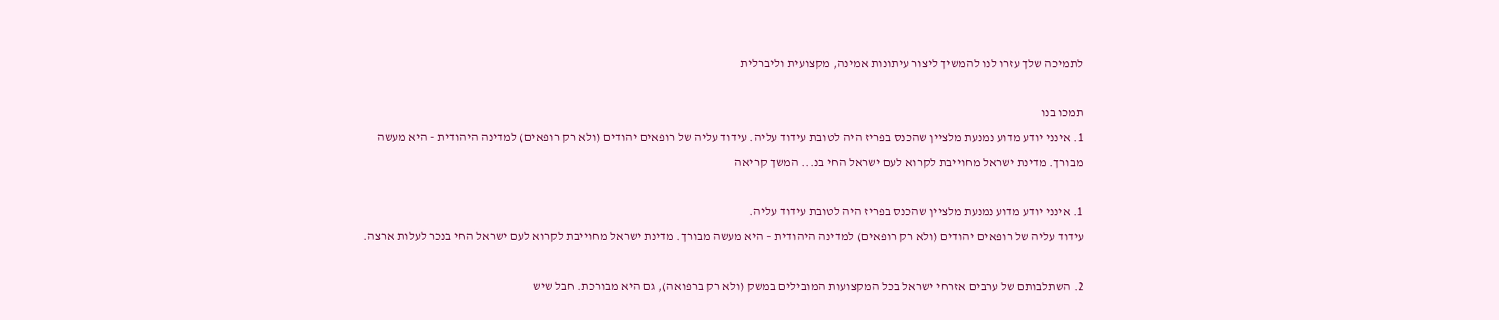לתמיכה שלך עזרו לנו להמשיך ליצור עיתונות אמינה, מקצועית וליברלית

תמכו בנו
1. אינני יודע מדוע נמנעת מלציין שהכנס בפריז היה לטובת עידוד עליה. עידוד עליה של רופאים יהודים (ולא רק רופאים) למדינה היהודית - היא מעשה מבורך. מדינת ישראל מחוייבת לקרוא לעם ישראל החי בנ... המשך קריאה

1. אינני יודע מדוע נמנעת מלציין שהכנס בפריז היה לטובת עידוד עליה.
עידוד עליה של רופאים יהודים (ולא רק רופאים) למדינה היהודית – היא מעשה מבורך. מדינת ישראל מחוייבת לקרוא לעם ישראל החי בנכר לעלות ארצה.

2. השתלבותם של ערבים אזרחי ישראל בכל המקצועות המובילים במשק (ולא רק ברפואה), גם היא מבורכת. חבל שיש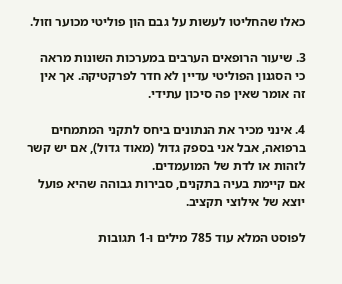כאלו שהחליטו לעשות על גבם הון פוליטי מכוער וזול.

3. שיעור הרופאים הערבים במערכות השונות מראה כי הסגנון הפוליטי עדיין לא חדר לפרקטיקה. אך אין זה אומר שאין פה סיכון עתידי.

4. אינני מכיר את הנתונים ביחס לתקני המתמחים ברפואה, אבל אני בספק גדול (מאוד גדול), אם יש קשר לזהות או לדת של המועמדים.
אם קיימת בעיה בתקנים, סבירות גבוהה שהיא פועל יוצא של אילוצי תקציב.

לפוסט המלא עוד 785 מילים ו-1 תגובות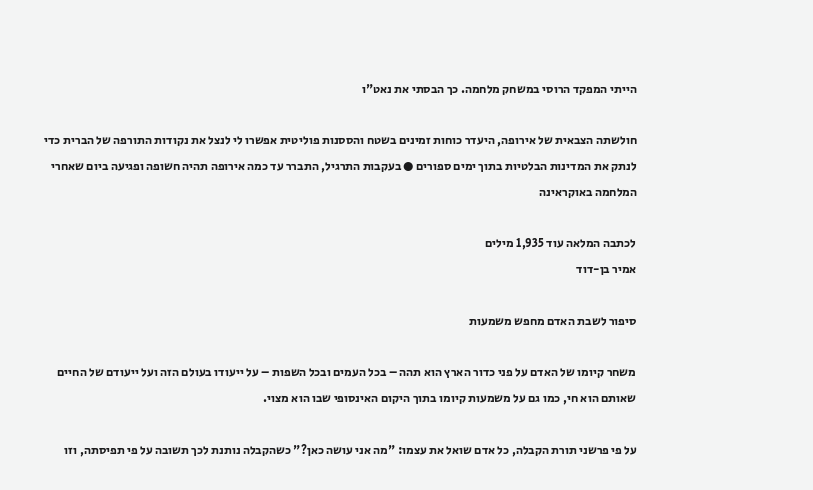הייתי המפקד הרוסי במשחק מלחמה. כך הבסתי את נאט"ו

חולשתה הצבאית של אירופה, היעדר כוחות זמינים בשטח והססנות פוליטית אפשרו לי לנצל את נקודות התורפה של הברית כדי לנתק את המדינות הבלטיות בתוך ימים ספורים ● בעקבות התרגיל, התברר עד כמה אירופה תהיה חשופה ופגיעה ביום שאחרי המלחמה באוקראינה

לכתבה המלאה עוד 1,935 מילים
אמיר בן-דוד

סיפור לשבת האדם מחפש משמעות

משחר קיומו של האדם על פני כדור הארץ הוא תהה – בכל העמים ובכל השפות – על ייעודו בעולם הזה ועל ייעודם של החיים שאותם הוא חי, כמו גם על משמעות קיומו בתוך היקום האינסופי שבו הוא מצוי.

על פי פרשני תורת הקבלה, כל אדם שואל את עצמו: "מה אני עושה כאן?" כשהקבלה נותנת לכך תשובה על פי תפיסתה, וזו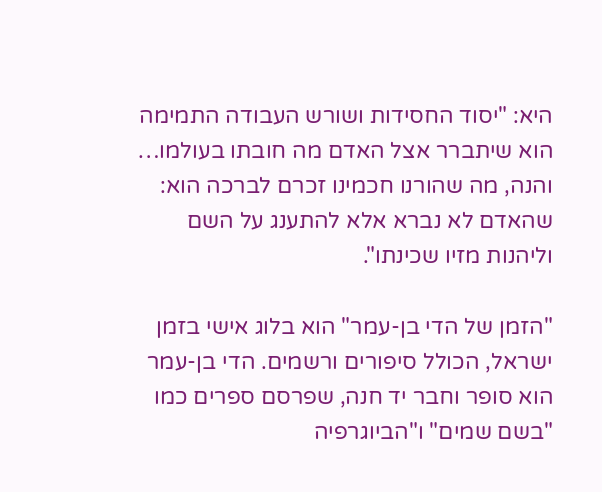היא: "יסוד החסידות ושורש העבודה התמימה הוא שיתברר אצל האדם מה חובתו בעולמו… והנה, מה שהורנו חכמינו זכרם לברכה הוא: שהאדם לא נברא אלא להתענג על השם וליהנות מזיו שכינתו".

"הזמן של הדי בן-עמר" הוא בלוג אישי בזמן ישראל, הכולל סיפורים ורשמים. הדי בן-עמר הוא סופר וחבר יד חנה, שפרסם ספרים כמו "בשם שמים" ו"הביוגרפיה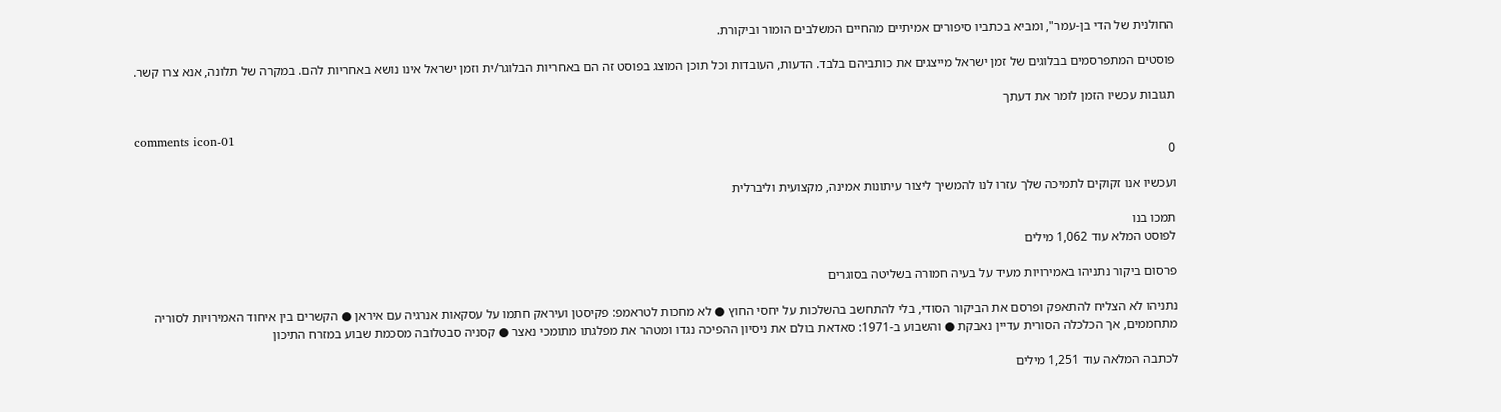החולנית של הדי בן-עמר", ומביא בכתביו סיפורים אמיתיים מהחיים המשלבים הומור וביקורת.

פוסטים המתפרסמים בבלוגים של זמן ישראל מייצגים את כותביהם בלבד. הדעות, העובדות וכל תוכן המוצג בפוסט זה הם באחריות הבלוגר/ית וזמן ישראל אינו נושא באחריות להם. במקרה של תלונה, אנא צרו קשר.

תגובות עכשיו הזמן לומר את דעתך

comments icon-01
0

ועכשיו אנו זקוקים לתמיכה שלך עזרו לנו להמשיך ליצור עיתונות אמינה, מקצועית וליברלית

תמכו בנו
לפוסט המלא עוד 1,062 מילים

פרסום ביקור נתניהו באמירויות מעיד על בעיה חמורה בשליטה בסוגרים

נתניהו לא הצליח להתאפק ופרסם את הביקור הסודי, בלי להתחשב בהשלכות על יחסי החוץ ● לא מחכות לטראמפ: פקיסטן ועיראק חתמו על עסקאות אנרגיה עם איראן ● הקשרים בין איחוד האמירויות לסוריה מתחממים, אך הכלכלה הסורית עדיין נאבקת ● והשבוע ב-1971: סאדאת בולם את ניסיון ההפיכה נגדו ומטהר את מפלגתו מתומכי נאצר ● קסניה סבטלובה מסכמת שבוע במזרח התיכון

לכתבה המלאה עוד 1,251 מילים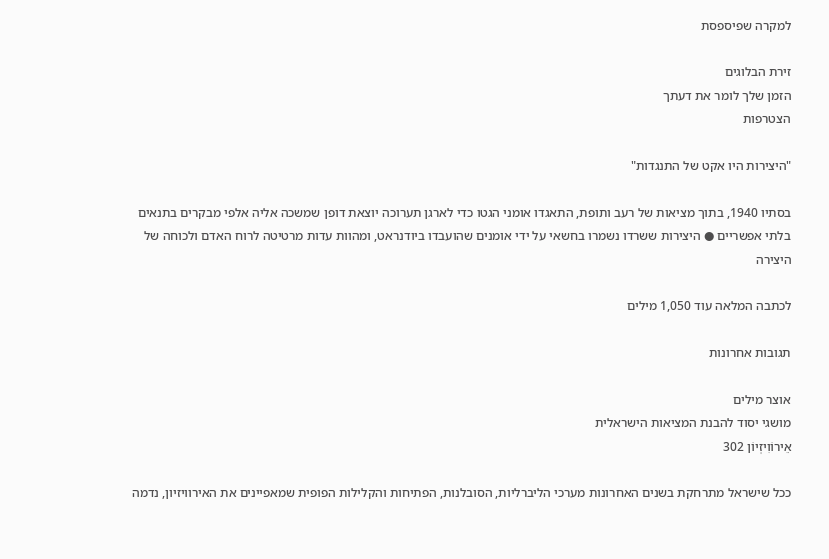למקרה שפיספסת

זירת הבלוגים
הזמן שלך לומר את דעתך
הצטרפות

"היצירות היו אקט של התנגדות"

בסתיו 1940, בתוך מציאות של רעב ותופת, התאגדו אומני הגטו כדי לארגן תערוכה יוצאת דופן שמשכה אליה אלפי מבקרים בתנאים בלתי אפשריים ● היצירות ששרדו נשמרו בחשאי על ידי אומנים שהועבדו ביודנראט, ומהוות עדות מרטיטה לרוח האדם ולכוחה של היצירה

לכתבה המלאה עוד 1,050 מילים

תגובות אחרונות

אוצר מילים
מושגי יסוד להבנת המציאות הישראלית
אֵירוֹוִיזְיוֹן 302

ככל שישראל מתרחקת בשנים האחרונות מערכי הליברליות, הסובלנות, הפתיחות והקלילות הפופית שמאפיינים את האירוויזיון, נדמה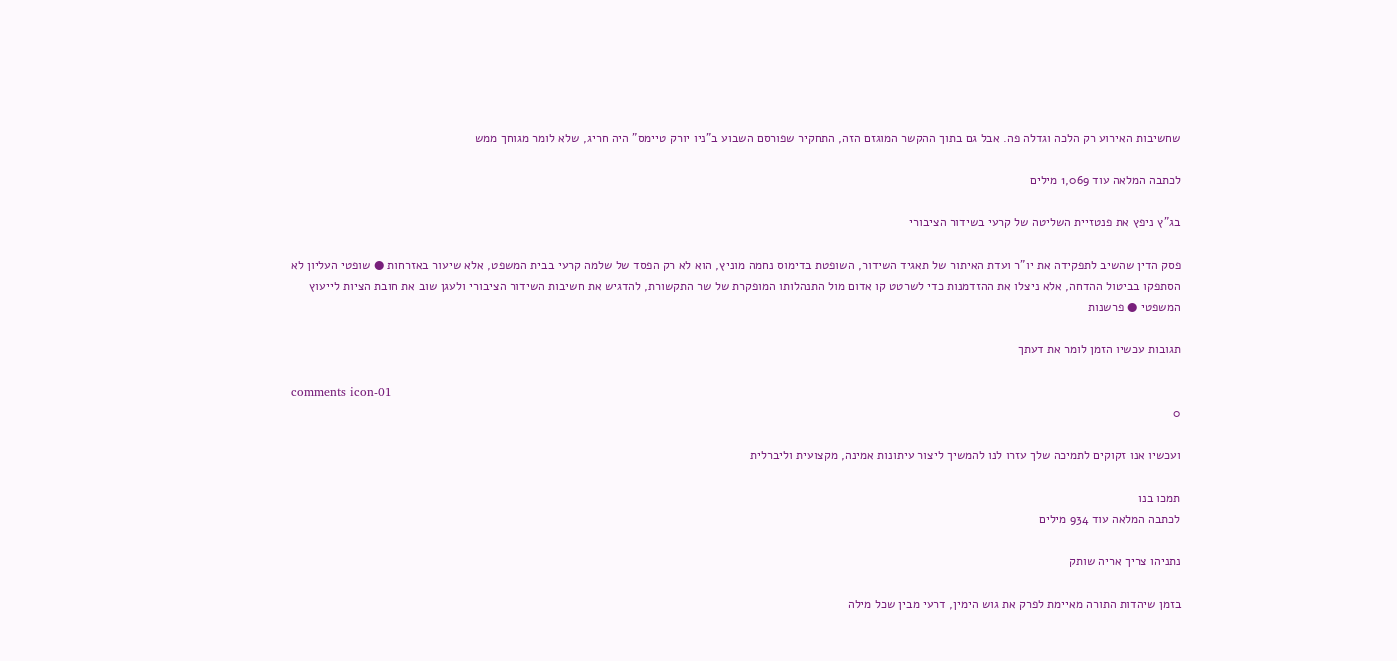שחשיבות האירוע רק הלכה וגדלה פה. אבל גם בתוך ההקשר המוגזם הזה, התחקיר שפורסם השבוע ב"ניו יורק טיימס" היה חריג, שלא לומר מגוחך ממש

לכתבה המלאה עוד 1,069 מילים

בג"ץ ניפץ את פנטזיית השליטה של קרעי בשידור הציבורי

פסק הדין שהשיב לתפקידה את יו"ר ועדת האיתור של תאגיד השידור, השופטת בדימוס נחמה מוניץ, הוא לא רק הפסד של שלמה קרעי בבית המשפט, אלא שיעור באזרחות ● שופטי העליון לא הסתפקו בביטול ההדחה, אלא ניצלו את ההזדמנות כדי לשרטט קו אדום מול התנהלותו המופקרת של שר התקשורת, להדגיש את חשיבות השידור הציבורי ולעגן שוב את חובת הציות לייעוץ המשפטי ● פרשנות

תגובות עכשיו הזמן לומר את דעתך

comments icon-01
0

ועכשיו אנו זקוקים לתמיכה שלך עזרו לנו להמשיך ליצור עיתונות אמינה, מקצועית וליברלית

תמכו בנו
לכתבה המלאה עוד 934 מילים

נתניהו צריך אריה שותק

בזמן שיהדות התורה מאיימת לפרק את גוש הימין, דרעי מבין שכל מילה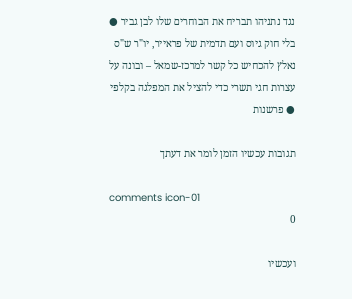נגד נתניהו תבריח את הבוחרים שלו לבן גביר ● בלי חוק גיוס ועם תדמית של פראייר, יו"ר ש"ס נאלץ להכחיש כל קשר למרכז-שמאל – ובונה על עצרות חגי תשרי כדי להציל את המפלגה בקלפי ● פרשנות

תגובות עכשיו הזמן לומר את דעתך

comments icon-01
0

ועכשיו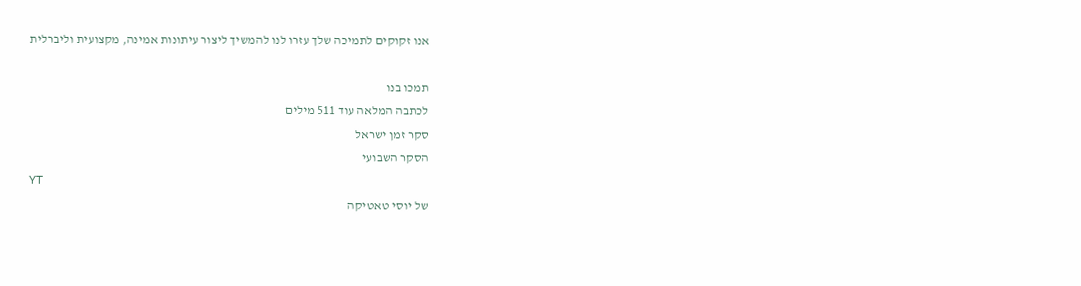אנו זקוקים לתמיכה שלך עזרו לנו להמשיך ליצור עיתונות אמינה, מקצועית וליברלית

תמכו בנו
לכתבה המלאה עוד 511 מילים
סקר זמן ישראל
הסקר השבועי
YT
של יוסי טאטיקה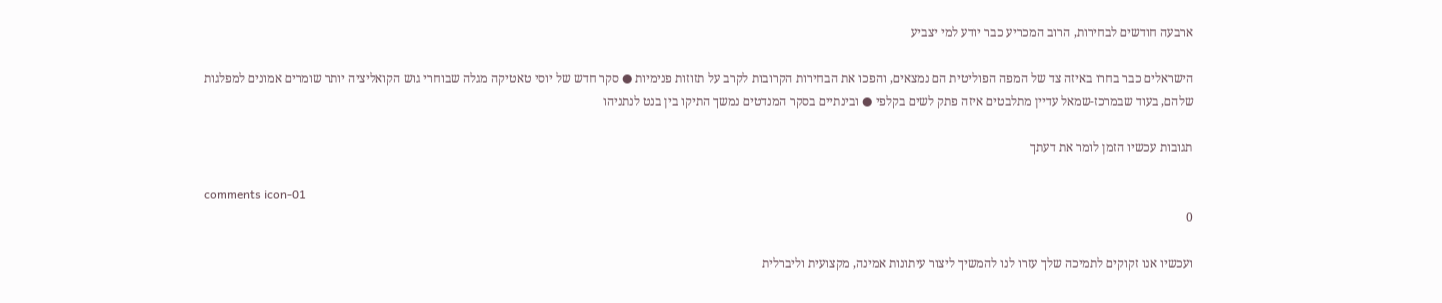ארבעה חודשים לבחירות, הרוב המכריע כבר יודע למי יצביע

הישראלים כבר בחרו באיזה צד של המפה הפוליטית הם נמצאים, והפכו את הבחירות הקרובות לקרב על תזוזות פנימיות ● סקר חדש של יוסי טאטיקה מגלה שבוחרי גוש הקואליציה יותר שומרים אמונים למפלגות שלהם, בעוד שבמרכז-שמאל עדיין מתלבטים איזה פתק לשים בקלפי ● ובינתיים בסקר המנדטים נמשך התיקו בין בנט לנתניהו

תגובות עכשיו הזמן לומר את דעתך

comments icon-01
0

ועכשיו אנו זקוקים לתמיכה שלך עזרו לנו להמשיך ליצור עיתונות אמינה, מקצועית וליברלית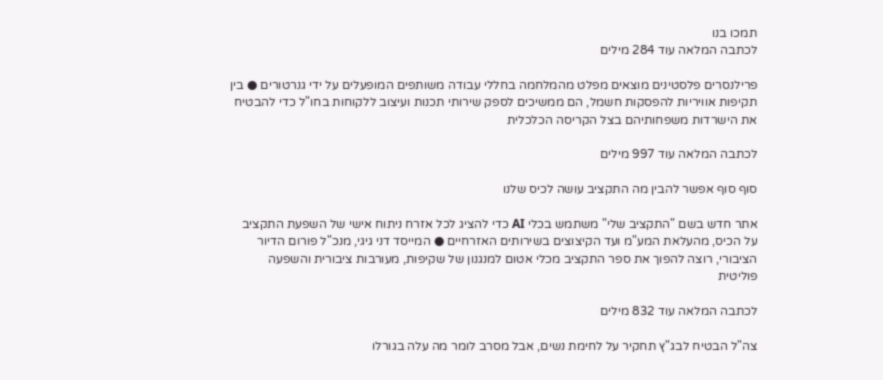תמכו בנו
לכתבה המלאה עוד 284 מילים

פרילנסרים פלסטינים מוצאים מפלט מהמלחמה בחללי עבודה משותפים המופעלים על ידי גנרטורים ● בין תקיפות אוויריות להפסקות חשמל, הם ממשיכים לספק שירותי תכנות ועיצוב ללקוחות בחו"ל כדי להבטיח את הישרדות משפחותיהם בצל הקריסה הכלכלית

לכתבה המלאה עוד 997 מילים

סוף סוף אפשר להבין מה התקציב עושה לכיס שלנו

אתר חדש בשם "התקציב שלי" משתמש בכלי AI כדי להציג לכל אזרח ניתוח אישי של השפעת התקציב על הכיס, מהעלאת המע"מ ועד הקיצוצים בשירותים האזרחיים ● המייסד דני גיגי, מנכ"ל פורום הדיור הציבורי, רוצה להפוך את ספר התקציב מכלי אטום למנגנון של שקיפות, מעורבות ציבורית והשפעה פוליטית

לכתבה המלאה עוד 832 מילים

צה"ל הבטיח לבג"ץ תחקיר על לחימת נשים, אבל מסרב לומר מה עלה בגורלו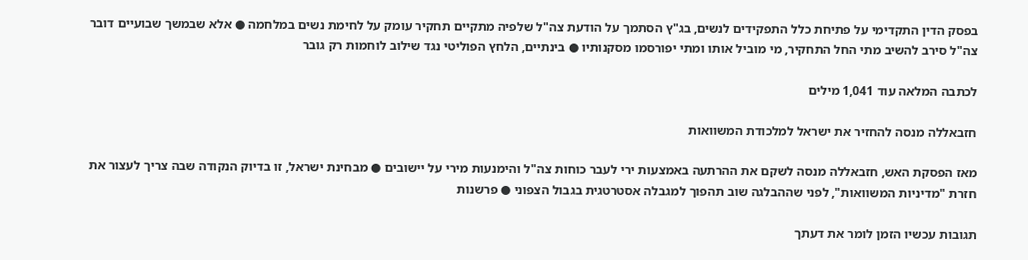בפסק הדין התקדימי על פתיחת כלל התפקידים לנשים, בג"ץ הסתמך על הודעת צה"ל שלפיה מתקיים תחקיר עומק על לחימת נשים במלחמה ● אלא שבמשך שבועיים דובר צה"ל סירב להשיב מתי החל התחקיר, מי מוביל אותו ומתי יפורסמו מסקנותיו ● בינתיים, הלחץ הפוליטי נגד שילוב לוחמות רק גובר

לכתבה המלאה עוד 1,041 מילים

חזבאללה מנסה להחזיר את ישראל למלכודת המשוואות

מאז הפסקת האש, חזבאללה מנסה לשקם את ההרתעה באמצעות ירי לעבר כוחות צה"ל והימנעות מירי על יישובים ● מבחינת ישראל, זו בדיוק הנקודה שבה צריך לעצור את חזרת "מדיניות המשוואות", לפני שההבלגה שוב תהפוך למגבלה אסטרטגית בגבול הצפוני ● פרשנות

תגובות עכשיו הזמן לומר את דעתך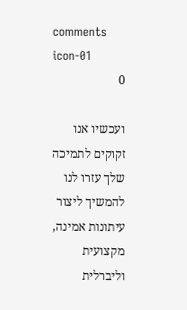comments icon-01
0

ועכשיו אנו זקוקים לתמיכה שלך עזרו לנו להמשיך ליצור עיתונות אמינה, מקצועית וליברלית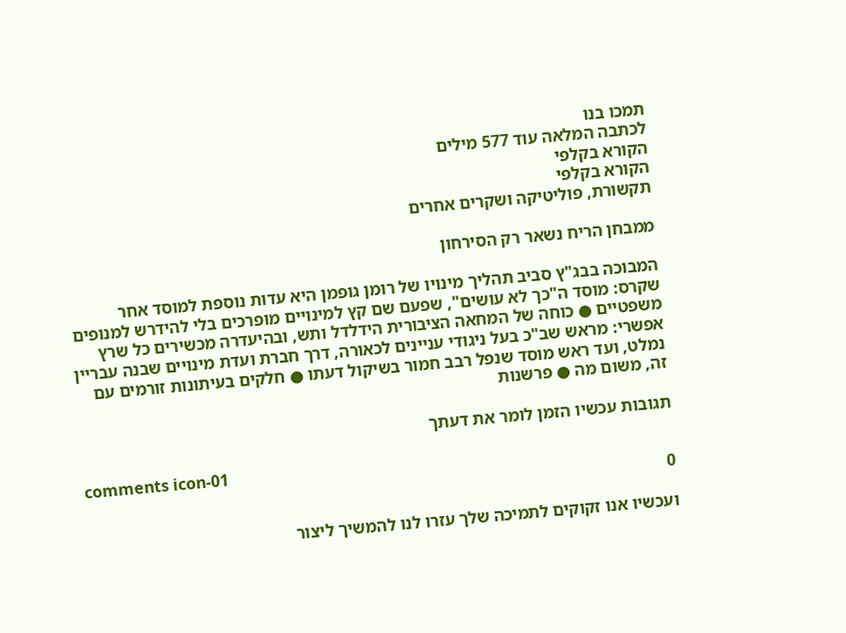תמכו בנו
לכתבה המלאה עוד 577 מילים
הקורא בקלפי
הקורא בקלפי
תקשורת, פוליטיקה ושקרים אחרים

ממבחן הריח נשאר רק הסירחון

המבוכה בבג"ץ סביב תהליך מינויו של רומן גופמן היא עדות נוספת למוסד אחר שקרס: מוסד ה"כך לא עושים", שפעם שם קץ למינויים מופרכים בלי להידרש למנופים משפטיים ● כוחה של המחאה הציבורית הידלדל ותש, ובהיעדרה מכשירים כל שרץ אפשרי: מראש שב"כ בעל ניגודי עניינים לכאורה, דרך חברת ועדת מינויים שבנה עבריין נמלט, ועד ראש מוסד שנפל רבב חמור בשיקול דעתו ● חלקים בעיתונות זורמים עם זה, משום מה ● פרשנות

תגובות עכשיו הזמן לומר את דעתך

comments icon-01
0

ועכשיו אנו זקוקים לתמיכה שלך עזרו לנו להמשיך ליצור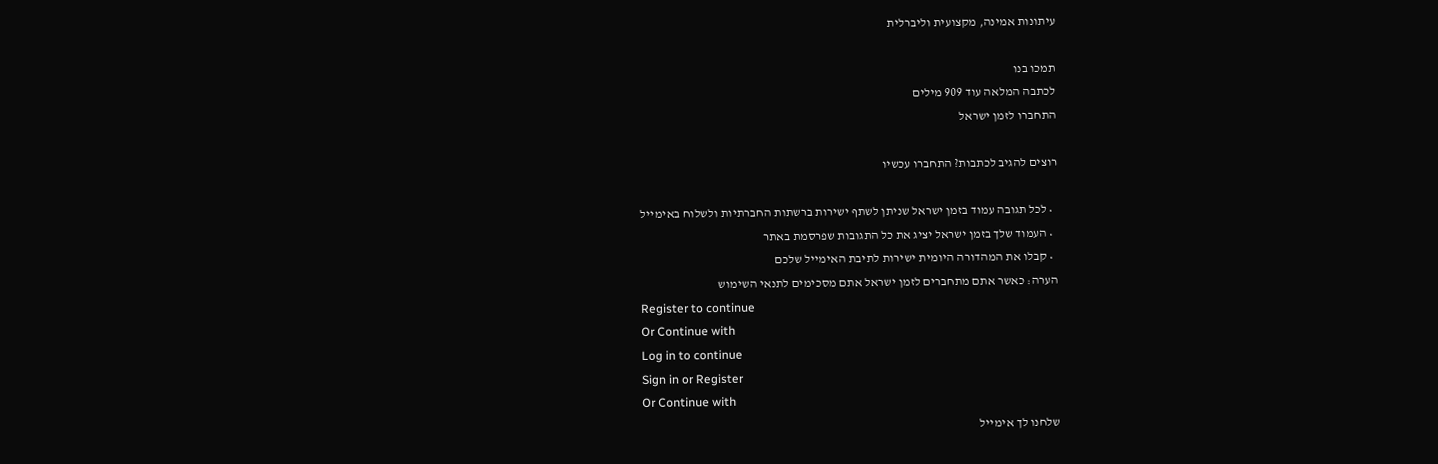עיתונות אמינה, מקצועית וליברלית

תמכו בנו
לכתבה המלאה עוד 909 מילים
התחברו לזמן ישראל

רוצים להגיב לכתבות? התחברו עכשיו

  • לכל תגובה עמוד בזמן ישראל שניתן לשתף ישירות ברשתות החברתיות ולשלוח באימייל
  • העמוד שלך בזמן ישראל יציג את כל התגובות שפרסמת באתר
  • קבלו את המהדורה היומית ישירות לתיבת האימייל שלכם
הערה: כאשר אתם מתחברים לזמן ישראל אתם מסכימים לתנאי השימוש
Register to continue
Or Continue with
Log in to continue
Sign in or Register
Or Continue with
שלחנו לך אימייל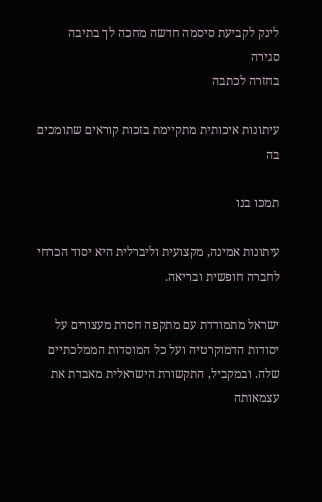לינק לקביעת סיסמה חדשה מחכה לך בתיבה
סגירה
בחזרה לכתבה

עיתונות איכותית מתקיימת בזכות קוראים שתומכים בה

תמכו בנו

עיתונות אמינה, מקצועית וליברלית היא יסוד הכרחי לחברה חופשית ובריאה.

ישראל מתמודדת עם מתקפה חסרת מעצורים על יסודות הדמוקרטיה ועל כל המוסדות הממלכתיים שלה. ובמקביל, התקשורת הישראלית מאבדת את עצמאותה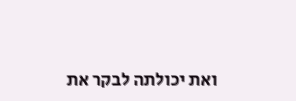ואת יכולתה לבקר את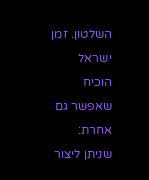השלטון. זמן ישראל הוכיח שאפשר גם אחרת: שניתן ליצור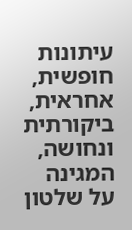עיתונות חופשית, אחראית, ביקורתית ונחושה, המגינה על שלטון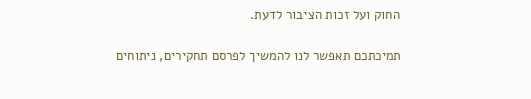החוק ועל זכות הציבור לדעת.

תמיכתכם תאפשר לנו להמשיך לפרסם תחקירים, ניתוחים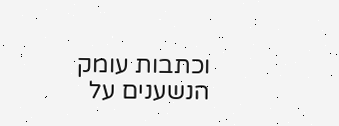וכתבות עומק הנשענים על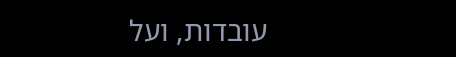עובדות, ועל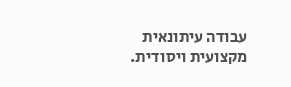עבודה עיתונאית מקצועית ויסודית.